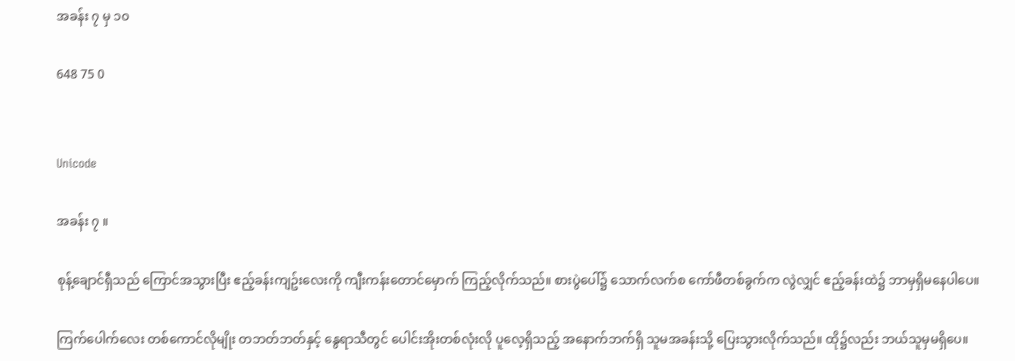အခန်း ၇ မှ ၁၀

648 75 0


Unicode

အခန်း ၇ ။

စုန့်ချောင်ရှီသည် ကြောင်အသွားပြီး ဧည့်ခန်းကျဥ်းလေးကို ကျီးကန်းတောင်မှောက် ကြည့်လိုက်သည်။ စားပွဲပေါ်၌ သောက်လက်စ ကော်ဖီတစ်ခွက်က လွဲလျှင် ဧည့်ခန်းထဲ၌ ဘာမှရှိမနေပါပေ။

ကြက်ပေါက်လေး တစ်ကောင်လိုမျိုး တဘတ်ဘတ်နှင့် နွေရာသီတွင် ပေါင်းအိုးတစ်လုံးလို ပူလေ့ရှိသည့် အနောက်ဘက်ရှိ သူမအခန်းသို့ ပြေးသွားလိုက်သည်။ ထို၌လည်း ဘယ်သူမှမရှိပေ။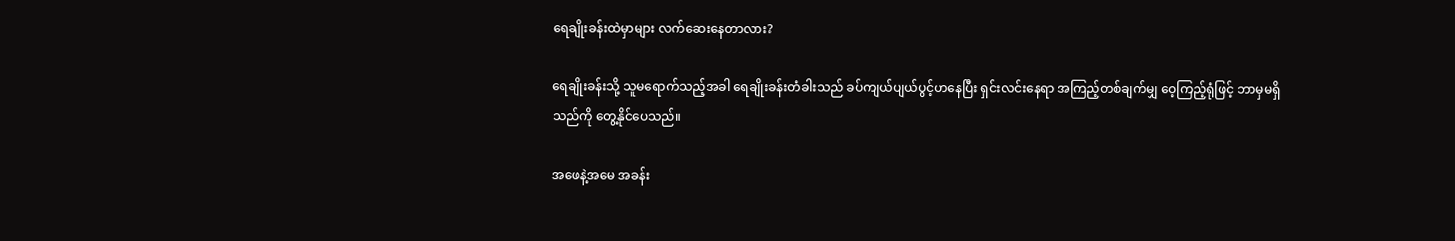ရေချိုးခန်းထဲမှာများ လက်ဆေးနေတာလား?

ရေချိုးခန်းသို့ သူမရောက်သည့်အခါ ရေချိုးခန်းတံခါးသည် ခပ်ကျယ်ပျယ်ပွင့်ဟနေပြီး ရှင်းလင်းနေရာ အကြည့်တစ်ချက်မျှ ဝေ့ကြည့်ရုံဖြင့် ဘာမှမရှိသည်ကို တွေ့နိုင်ပေသည်။

အဖေနဲ့အမေ အခန်း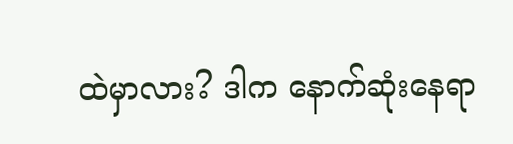ထဲမှာလား? ဒါက နောက်ဆုံးနေရာ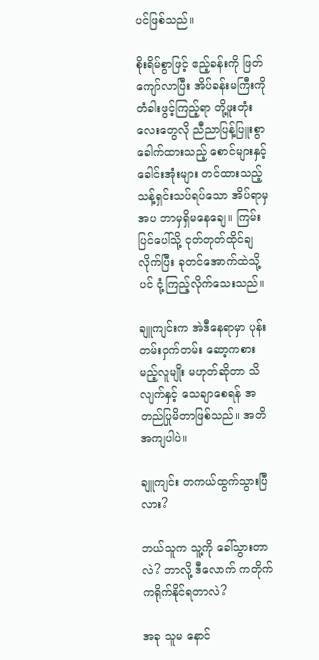ပင်ဖြစ်သည်။

စိုးရိမ်စွာဖြင့် ဧည့်ခန်းကို ဖြတ်ကျော်လာပြီး အိပ်ခန်းမကြီးကို တံခါးဖွင့်ကြည့်ရာ တို့ဖူးတုံးလေးတွေလို ညီညာပြန့်ပြူးစွာ ခေါက်ထားသည့် စောင်များနှင့် ခေါင်းအုံးများ တင်ထားသည့် သန့်ရှင်းသပ်ရပ်သော အိပ်ရာမှအပ ဘာမှရှိမနေချေ။ ကြမ်းပြင်ပေါ်သို့ ငုတ်တုတ်ထိုင်ချလိုက်ပြီး ခုတင်အောက်ထဲသို့ပင် ငုံ့ကြည့်လိုက်သေးသည်။

ချူကျင်းက အဲဒီနေရာမှာ ပုန်းတမ်းဝှက်တမ်း ဆော့ကစားမည့်လူမျိုး မဟုတ်ဆိုတာ သိလျက်နှင့် သေချာစေရန် အတည်ပြုမိတာဖြစ်သည်။ အတိအကျပါပဲ။

ချူကျင်း တကယ်ထွက်သွားပြီလား?

ဘယ်သူက သူ့ကို ခေါ်သွားတာလဲ? ဘာလို့ ဒီလောက် ကတိုက်ကရိုက်နိုင်ရတာလဲ?

အခု သူမ နောင်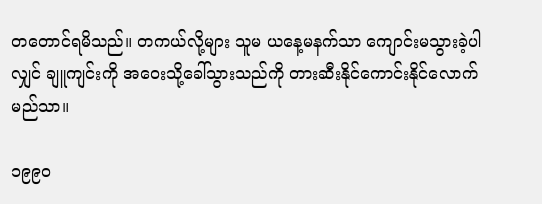တတောင်ရမိသည်။ တကယ်လို့များ သူမ ယနေ့မနက်သာ ကျောင်းမသွားခဲ့ပါလျှင် ချူကျင်းကို အဝေးသို့ခေါ်သွားသည်ကို တားဆီးနိုင်ကောင်းနိုင်လောက်မည်သာ။

၁၉၉၀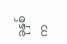ခုနှစ်က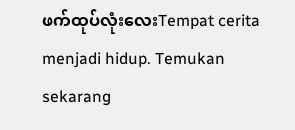ဖက်ထုပ်လုံးလေးTempat cerita menjadi hidup. Temukan sekarang